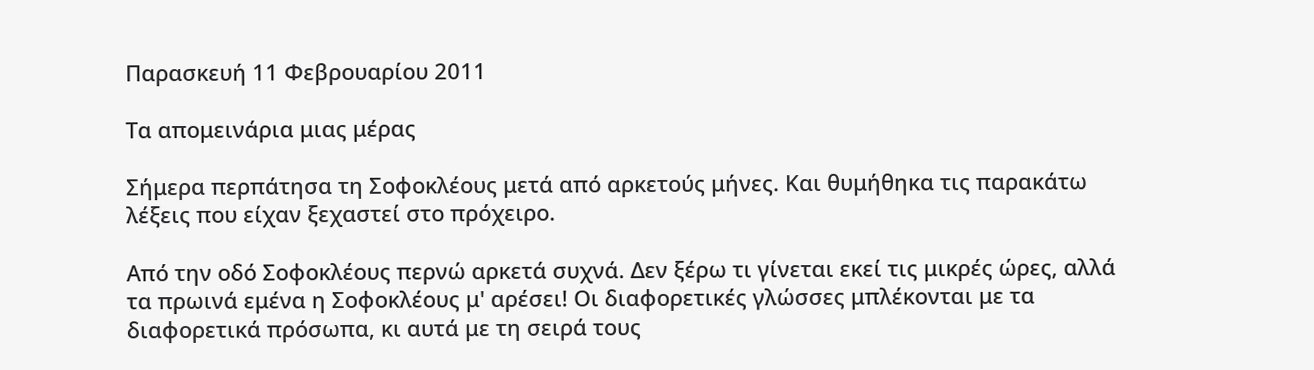Παρασκευή 11 Φεβρουαρίου 2011

Τα απομεινάρια μιας μέρας

Σήμερα περπάτησα τη Σοφοκλέους μετά από αρκετούς μήνες. Και θυμήθηκα τις παρακάτω λέξεις που είχαν ξεχαστεί στο πρόχειρο.

Από την οδό Σοφοκλέους περνώ αρκετά συχνά. Δεν ξέρω τι γίνεται εκεί τις μικρές ώρες, αλλά τα πρωινά εμένα η Σοφοκλέους μ' αρέσει! Οι διαφορετικές γλώσσες μπλέκονται με τα διαφορετικά πρόσωπα, κι αυτά με τη σειρά τους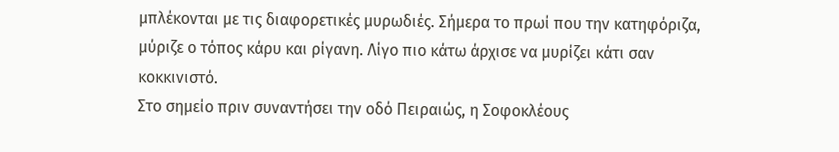μπλέκονται με τις διαφορετικές μυρωδιές. Σήμερα το πρωί που την κατηφόριζα, μύριζε ο τόπος κάρυ και ρίγανη. Λίγο πιο κάτω άρχισε να μυρίζει κάτι σαν κοκκινιστό.
Στο σημείο πριν συναντήσει την οδό Πειραιώς, η Σοφοκλέους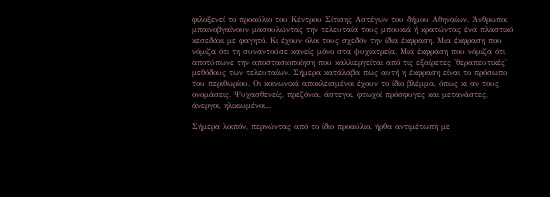φιλοξενεί το προαύλιο του Κέντρου Σίτισης Αστέγων του δήμου Αθηναίων. Άνθρωποι μπαινοβγαίνουν μασουλώντας την τελευταία τους μπουκιά ή κρατώντας ένα πλαστικό κεσεδάκι με φαγητό. Κι έχουν όλοι τους σχεδόν την ίδια έκφραση. Μια έκφραση που νόμιζα ότι τη συναντούσε κανείς μόνο στα ψυχιατρεία. Μια έκφραση που νόμιζα ότι αποτύπωνε την αποστασιοποίηση που καλλιεργείται από τις εξαίρετες 'θεραπευτικές' μεθόδους των τελευταίων. Σήμερα κατάλαβα πως αυτή η έκφραση είναι το πρόσωπο του περιθωρίου. Οι κοινωνικά αποκλεισμένοι έχουν το ίδιο βλέμμα, όπως κι αν τους ονομάσεις. Ψυχασθενείς, πρεζόνια, άστεγοι, φτωχοί πρόσφυγες και μετανάστες, άνεργοι, ηλικιωμένοι...

Σήμερα λοιπόν, περνώντας από το ίδιο προαύλιο, ήρθα αντιμέτωπη με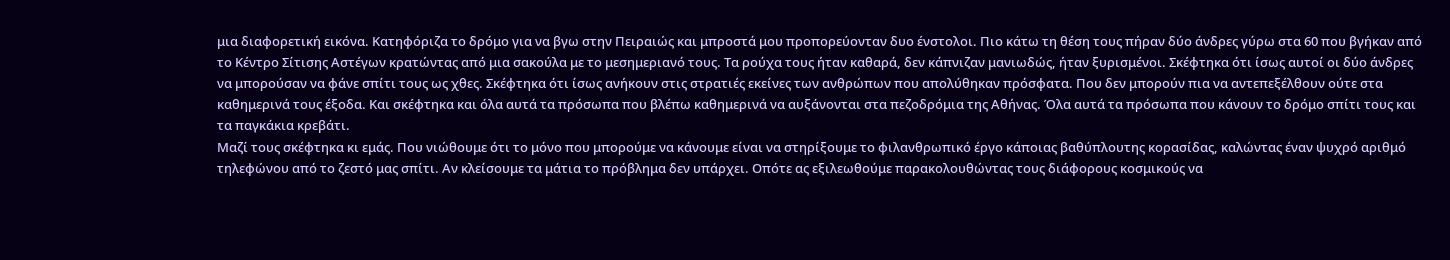μια διαφορετική εικόνα. Κατηφόριζα το δρόμο για να βγω στην Πειραιώς και μπροστά μου προπορεύονταν δυο ένστολοι. Πιο κάτω τη θέση τους πήραν δύο άνδρες γύρω στα 60 που βγήκαν από το Κέντρο Σίτισης Αστέγων κρατώντας από μια σακούλα με το μεσημεριανό τους. Τα ρούχα τους ήταν καθαρά, δεν κάπνιζαν μανιωδώς, ήταν ξυρισμένοι. Σκέφτηκα ότι ίσως αυτοί οι δύο άνδρες να μπορούσαν να φάνε σπίτι τους ως χθες. Σκέφτηκα ότι ίσως ανήκουν στις στρατιές εκείνες των ανθρώπων που απολύθηκαν πρόσφατα. Που δεν μπορούν πια να αντεπεξέλθουν ούτε στα καθημερινά τους έξοδα. Και σκέφτηκα και όλα αυτά τα πρόσωπα που βλέπω καθημερινά να αυξάνονται στα πεζοδρόμια της Αθήνας. Όλα αυτά τα πρόσωπα που κάνουν το δρόμο σπίτι τους και τα παγκάκια κρεβάτι.
Μαζί τους σκέφτηκα κι εμάς. Που νιώθουμε ότι το μόνο που μπορούμε να κάνουμε είναι να στηρίξουμε το φιλανθρωπικό έργο κάποιας βαθύπλουτης κορασίδας, καλώντας έναν ψυχρό αριθμό τηλεφώνου από το ζεστό μας σπίτι. Αν κλείσουμε τα μάτια το πρόβλημα δεν υπάρχει. Οπότε ας εξιλεωθούμε παρακολουθώντας τους διάφορους κοσμικούς να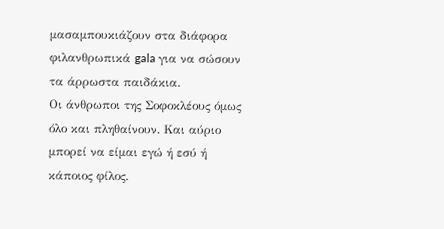μασαμπουκιάζουν στα διάφορα φιλανθρωπικά gala για να σώσουν τα άρρωστα παιδάκια.
Οι άνθρωποι της Σοφοκλέους όμως όλο και πληθαίνουν. Και αύριο μπορεί να είμαι εγώ ή εσύ ή κάποιος φίλος.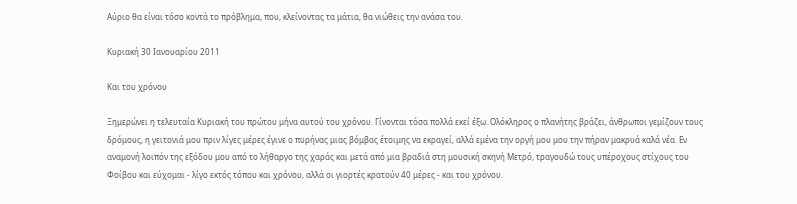Αύριο θα είναι τόσο κοντά το πρόβλημα, που, κλείνοντας τα μάτια, θα νιώθεις την ανάσα του.

Κυριακή 30 Ιανουαρίου 2011

Και του χρόνου

Ξημερώνει η τελευταία Κυριακή του πρώτου μήνα αυτού του χρόνου. Γίνονται τόσα πολλά εκεί έξω. Ολόκληρος ο πλανήτης βράζει, άνθρωποι γεμίζουν τους δρόμους, η γειτονιά μου πριν λίγες μέρες έγινε ο πυρήνας μιας βόμβας έτοιμης να εκραγεί, αλλά εμένα την οργή μου μου την πήραν μακρυά καλά νέα. Εν αναμονή λοιπόν της εξόδου μου από το λήθαργο της χαράς και μετά από μια βραδιά στη μουσική σκηνή Μετρό, τραγουδώ τους υπέροχους στίχους του Φοίβου και εύχομαι - λίγο εκτός τόπου και χρόνου, αλλά οι γιορτές κρατούν 40 μέρες - και του χρόνου.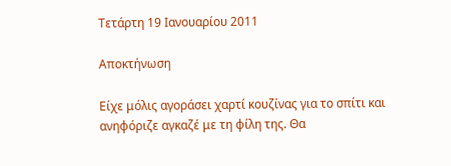Τετάρτη 19 Ιανουαρίου 2011

Αποκτήνωση

Είχε μόλις αγοράσει χαρτί κουζίνας για το σπίτι και ανηφόριζε αγκαζέ με τη φίλη της. Θα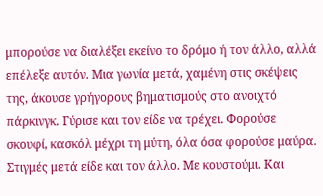μπορούσε να διαλέξει εκείνο το δρόμο ή τον άλλο, αλλά επέλεξε αυτόν. Μια γωνία μετά, χαμένη στις σκέψεις της, άκουσε γρήγορους βηματισμούς στο ανοιχτό πάρκινγκ. Γύρισε και τον είδε να τρέχει. Φορούσε σκουφί, κασκόλ μέχρι τη μύτη, όλα όσα φορούσε μαύρα. Στιγμές μετά είδε και τον άλλο. Με κουστούμι. Και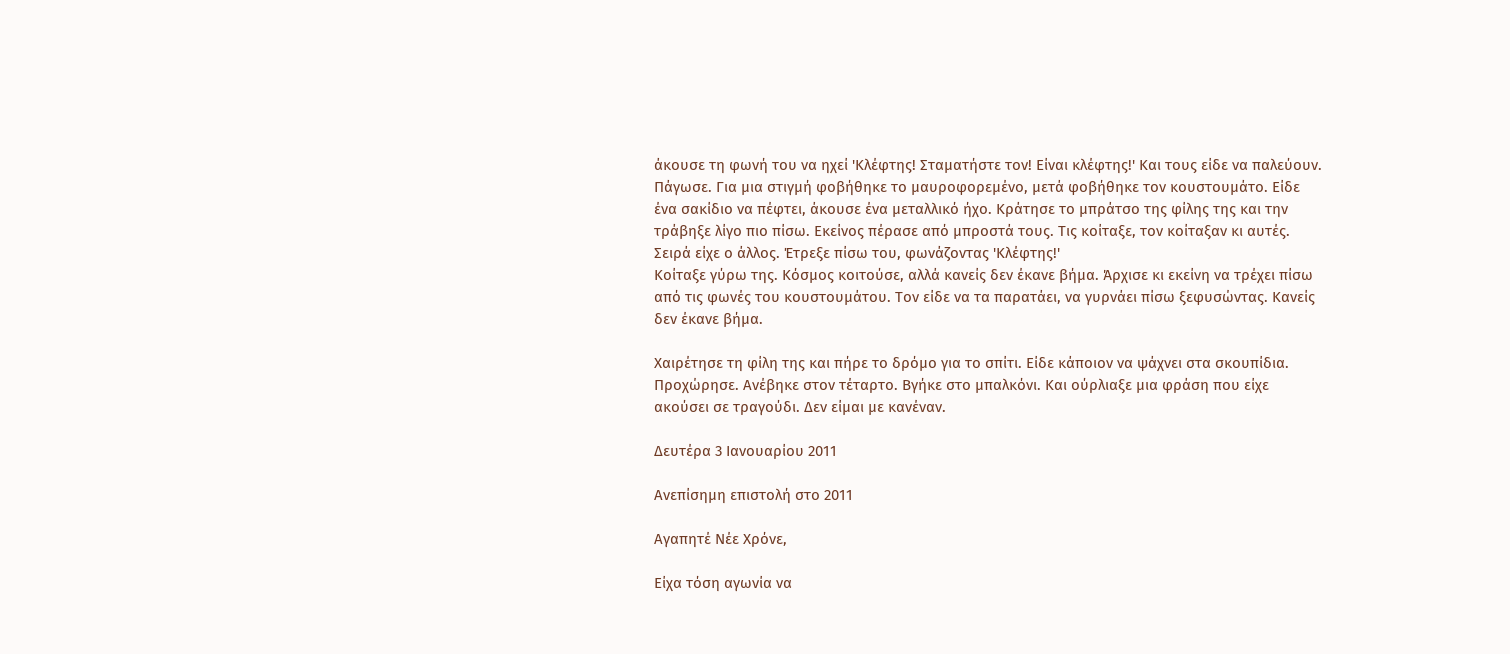άκουσε τη φωνή του να ηχεί 'Κλέφτης! Σταματήστε τον! Είναι κλέφτης!' Και τους είδε να παλεύουν. Πάγωσε. Για μια στιγμή φοβήθηκε το μαυροφορεμένο, μετά φοβήθηκε τον κουστουμάτο. Είδε ένα σακίδιο να πέφτει, άκουσε ένα μεταλλικό ήχο. Κράτησε το μπράτσο της φίλης της και την τράβηξε λίγο πιο πίσω. Εκείνος πέρασε από μπροστά τους. Τις κοίταξε, τον κοίταξαν κι αυτές. Σειρά είχε ο άλλος. Έτρεξε πίσω του, φωνάζοντας 'Κλέφτης!'
Κοίταξε γύρω της. Κόσμος κοιτούσε, αλλά κανείς δεν έκανε βήμα. Άρχισε κι εκείνη να τρέχει πίσω από τις φωνές του κουστουμάτου. Τον είδε να τα παρατάει, να γυρνάει πίσω ξεφυσώντας. Κανείς δεν έκανε βήμα.

Χαιρέτησε τη φίλη της και πήρε το δρόμο για το σπίτι. Είδε κάποιον να ψάχνει στα σκουπίδια. Προχώρησε. Ανέβηκε στον τέταρτο. Βγήκε στο μπαλκόνι. Και ούρλιαξε μια φράση που είχε ακούσει σε τραγούδι. Δεν είμαι με κανέναν.

Δευτέρα 3 Ιανουαρίου 2011

Ανεπίσημη επιστολή στο 2011

Αγαπητέ Νέε Χρόνε,

Είχα τόση αγωνία να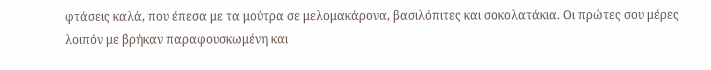φτάσεις καλά, που έπεσα με τα μούτρα σε μελομακάρονα, βασιλόπιτες και σοκολατάκια. Οι πρώτες σου μέρες λοιπόν με βρήκαν παραφουσκωμένη και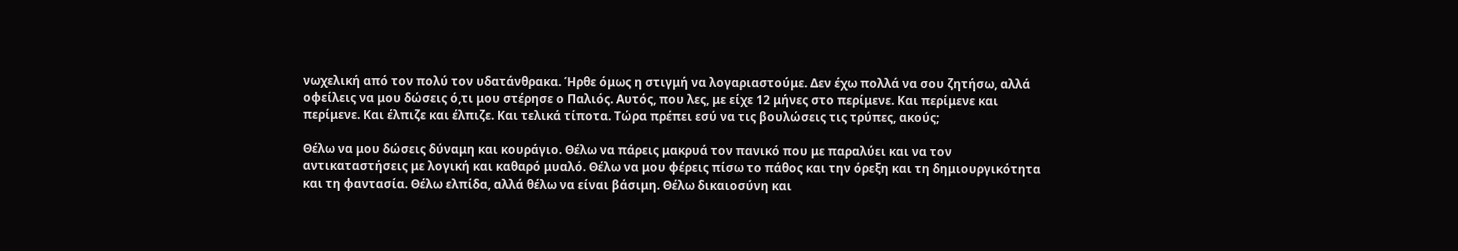νωχελική από τον πολύ τον υδατάνθρακα. Ήρθε όμως η στιγμή να λογαριαστούμε. Δεν έχω πολλά να σου ζητήσω, αλλά οφείλεις να μου δώσεις ό,τι μου στέρησε ο Παλιός. Αυτός, που λες, με είχε 12 μήνες στο περίμενε. Και περίμενε και περίμενε. Και έλπιζε και έλπιζε. Και τελικά τίποτα. Τώρα πρέπει εσύ να τις βουλώσεις τις τρύπες, ακούς;

Θέλω να μου δώσεις δύναμη και κουράγιο. Θέλω να πάρεις μακρυά τον πανικό που με παραλύει και να τον αντικαταστήσεις με λογική και καθαρό μυαλό. Θέλω να μου φέρεις πίσω το πάθος και την όρεξη και τη δημιουργικότητα και τη φαντασία. Θέλω ελπίδα, αλλά θέλω να είναι βάσιμη. Θέλω δικαιοσύνη και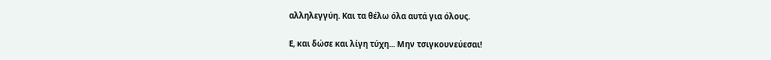αλληλεγγύη. Και τα θέλω όλα αυτά για όλους.

Ε, και δώσε και λίγη τύχη... Μην τσιγκουνεύεσαι!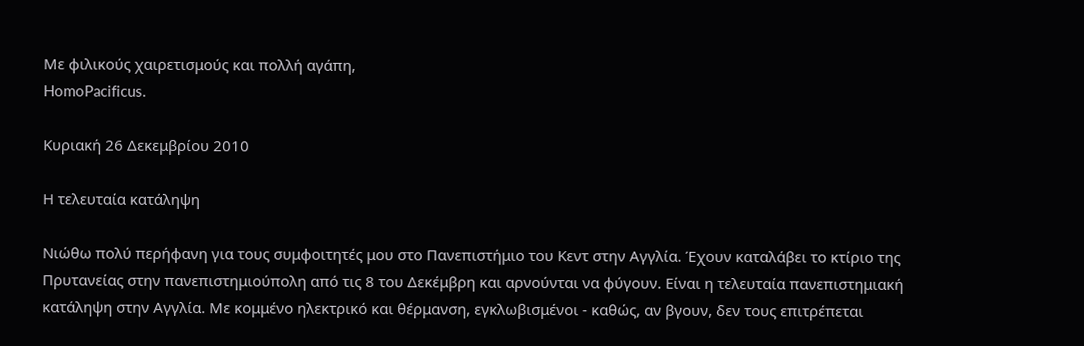Με φιλικούς χαιρετισμούς και πολλή αγάπη,
HomoPacificus.

Κυριακή 26 Δεκεμβρίου 2010

Η τελευταία κατάληψη

Νιώθω πολύ περήφανη για τους συμφοιτητές μου στο Πανεπιστήμιο του Κεντ στην Αγγλία. Έχουν καταλάβει το κτίριο της Πρυτανείας στην πανεπιστημιούπολη από τις 8 του Δεκέμβρη και αρνούνται να φύγουν. Είναι η τελευταία πανεπιστημιακή κατάληψη στην Αγγλία. Με κομμένο ηλεκτρικό και θέρμανση, εγκλωβισμένοι - καθώς, αν βγουν, δεν τους επιτρέπεται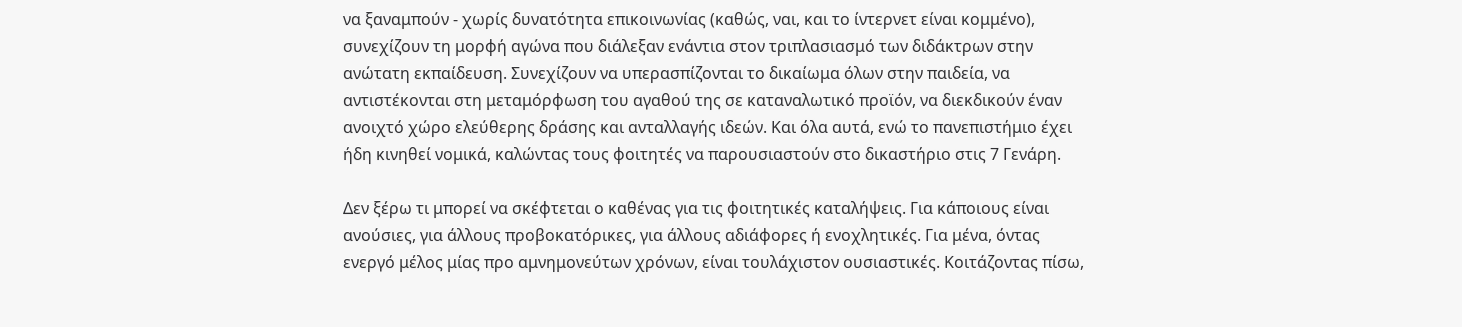να ξαναμπούν - χωρίς δυνατότητα επικοινωνίας (καθώς, ναι, και το ίντερνετ είναι κομμένο), συνεχίζουν τη μορφή αγώνα που διάλεξαν ενάντια στον τριπλασιασμό των διδάκτρων στην ανώτατη εκπαίδευση. Συνεχίζουν να υπερασπίζονται το δικαίωμα όλων στην παιδεία, να αντιστέκονται στη μεταμόρφωση του αγαθού της σε καταναλωτικό προϊόν, να διεκδικούν έναν ανοιχτό χώρο ελεύθερης δράσης και ανταλλαγής ιδεών. Και όλα αυτά, ενώ το πανεπιστήμιο έχει ήδη κινηθεί νομικά, καλώντας τους φοιτητές να παρουσιαστούν στο δικαστήριο στις 7 Γενάρη.

Δεν ξέρω τι μπορεί να σκέφτεται ο καθένας για τις φοιτητικές καταλήψεις. Για κάποιους είναι ανούσιες, για άλλους προβοκατόρικες, για άλλους αδιάφορες ή ενοχλητικές. Για μένα, όντας ενεργό μέλος μίας προ αμνημονεύτων χρόνων, είναι τουλάχιστον ουσιαστικές. Κοιτάζοντας πίσω,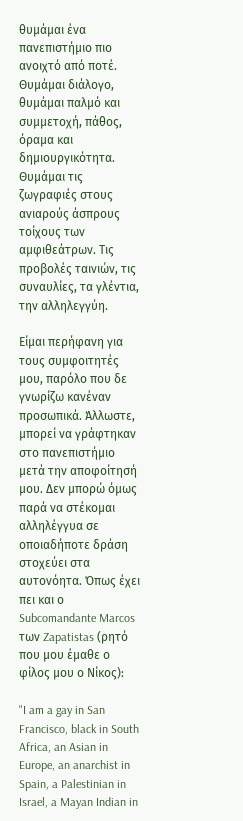θυμάμαι ένα πανεπιστήμιο πιο ανοιχτό από ποτέ. Θυμάμαι διάλογο, θυμάμαι παλμό και συμμετοχή, πάθος, όραμα και δημιουργικότητα. Θυμάμαι τις ζωγραφιές στους ανιαρούς άσπρους τοίχους των αμφιθεάτρων. Τις προβολές ταινιών, τις συναυλίες, τα γλέντια, την αλληλεγγύη.

Είμαι περήφανη για τους συμφοιτητές μου, παρόλο που δε γνωρίζω κανέναν προσωπικά. Άλλωστε, μπορεί να γράφτηκαν στο πανεπιστήμιο μετά την αποφοίτησή μου. Δεν μπορώ όμως παρά να στέκομαι αλληλέγγυα σε οποιαδήποτε δράση στοχεύει στα αυτονόητα. Όπως έχει πει και ο Subcomandante Marcos των Zapatistas (ρητό που μου έμαθε ο φίλος μου ο Νίκος):

"I am a gay in San Francisco, black in South Africa, an Asian in Europe, an anarchist in Spain, a Palestinian in Israel, a Mayan Indian in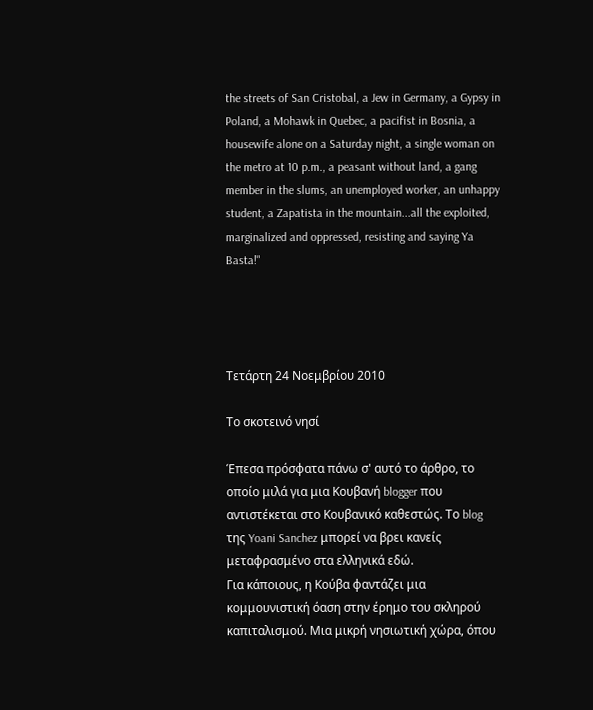the streets of San Cristobal, a Jew in Germany, a Gypsy in Poland, a Mohawk in Quebec, a pacifist in Bosnia, a housewife alone on a Saturday night, a single woman on the metro at 10 p.m., a peasant without land, a gang member in the slums, an unemployed worker, an unhappy student, a Zapatista in the mountain...all the exploited, marginalized and oppressed, resisting and saying Ya Basta!"




Τετάρτη 24 Νοεμβρίου 2010

Το σκοτεινό νησί

Έπεσα πρόσφατα πάνω σ' αυτό το άρθρο, το οποίο μιλά για μια Κουβανή blogger που αντιστέκεται στο Κουβανικό καθεστώς. Το blog της Yoani Sanchez μπορεί να βρει κανείς μεταφρασμένο στα ελληνικά εδώ.
Για κάποιους, η Κούβα φαντάζει μια κομμουνιστική όαση στην έρημο του σκληρού καπιταλισμού. Μια μικρή νησιωτική χώρα, όπου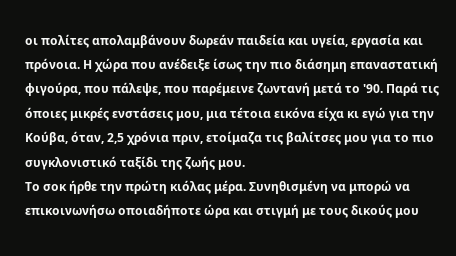οι πολίτες απολαμβάνουν δωρεάν παιδεία και υγεία, εργασία και πρόνοια. Η χώρα που ανέδειξε ίσως την πιο διάσημη επαναστατική φιγούρα, που πάλεψε, που παρέμεινε ζωντανή μετά το '90. Παρά τις όποιες μικρές ενστάσεις μου, μια τέτοια εικόνα είχα κι εγώ για την Κούβα, όταν, 2,5 χρόνια πριν, ετοίμαζα τις βαλίτσες μου για το πιο συγκλονιστικό ταξίδι της ζωής μου.
Το σοκ ήρθε την πρώτη κιόλας μέρα. Συνηθισμένη να μπορώ να επικοινωνήσω οποιαδήποτε ώρα και στιγμή με τους δικούς μου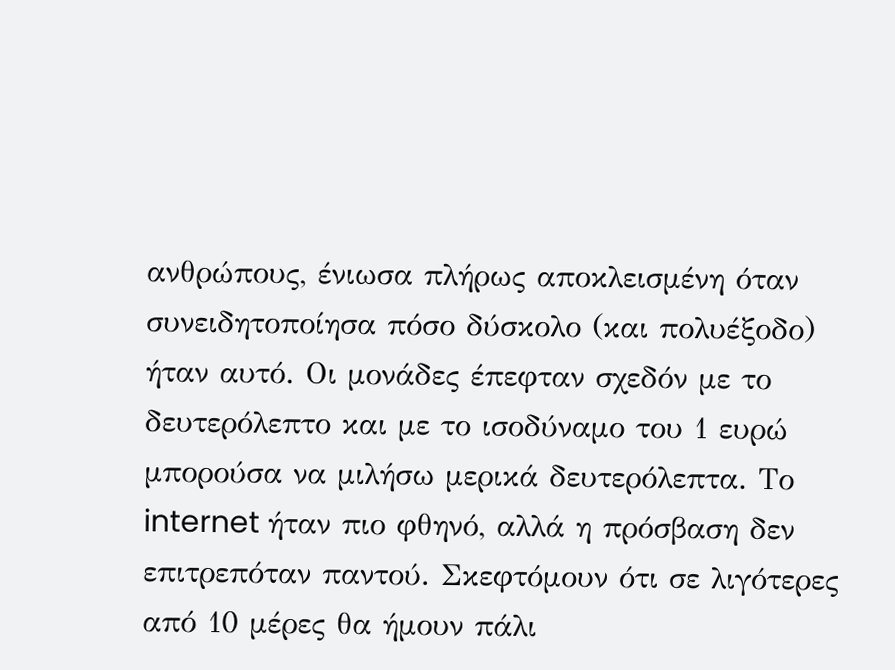ανθρώπους, ένιωσα πλήρως αποκλεισμένη όταν συνειδητοποίησα πόσο δύσκολο (και πολυέξοδο) ήταν αυτό. Οι μονάδες έπεφταν σχεδόν με το δευτερόλεπτο και με το ισοδύναμο του 1 ευρώ μπορούσα να μιλήσω μερικά δευτερόλεπτα. Το internet ήταν πιο φθηνό, αλλά η πρόσβαση δεν επιτρεπόταν παντού. Σκεφτόμουν ότι σε λιγότερες από 10 μέρες θα ήμουν πάλι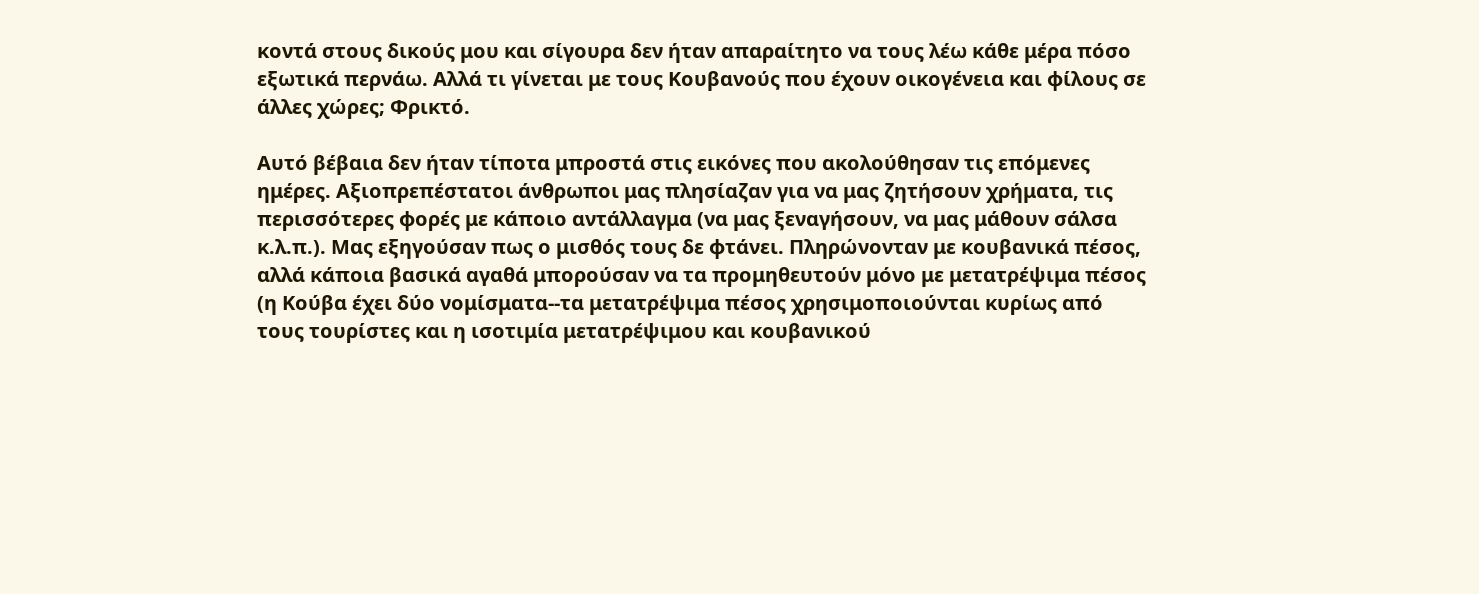κοντά στους δικούς μου και σίγουρα δεν ήταν απαραίτητο να τους λέω κάθε μέρα πόσο εξωτικά περνάω. Αλλά τι γίνεται με τους Κουβανούς που έχουν οικογένεια και φίλους σε άλλες χώρες; Φρικτό.

Αυτό βέβαια δεν ήταν τίποτα μπροστά στις εικόνες που ακολούθησαν τις επόμενες ημέρες. Αξιοπρεπέστατοι άνθρωποι μας πλησίαζαν για να μας ζητήσουν χρήματα, τις περισσότερες φορές με κάποιο αντάλλαγμα (να μας ξεναγήσουν, να μας μάθουν σάλσα κ.λ.π.). Μας εξηγούσαν πως ο μισθός τους δε φτάνει. Πληρώνονταν με κουβανικά πέσος, αλλά κάποια βασικά αγαθά μπορούσαν να τα προμηθευτούν μόνο με μετατρέψιμα πέσος (η Κούβα έχει δύο νομίσματα--τα μετατρέψιμα πέσος χρησιμοποιούνται κυρίως από τους τουρίστες και η ισοτιμία μετατρέψιμου και κουβανικού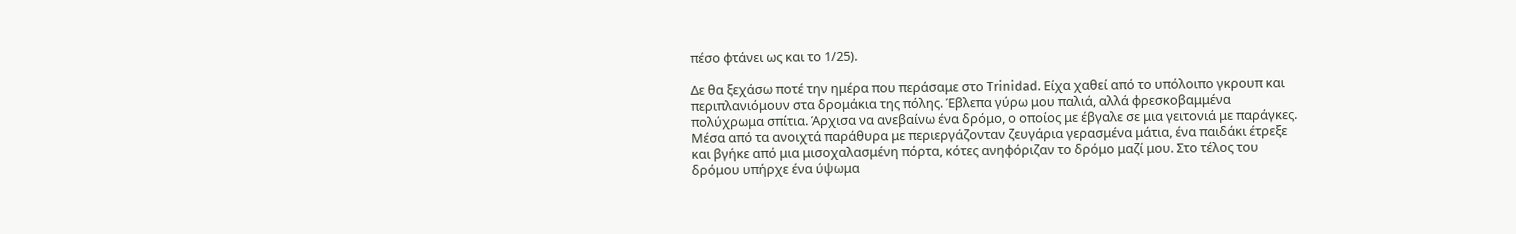πέσο φτάνει ως και το 1/25).

Δε θα ξεχάσω ποτέ την ημέρα που περάσαμε στο Trinidad. Είχα χαθεί από το υπόλοιπο γκρουπ και περιπλανιόμουν στα δρομάκια της πόλης. Έβλεπα γύρω μου παλιά, αλλά φρεσκοβαμμένα πολύχρωμα σπίτια. Άρχισα να ανεβαίνω ένα δρόμο, ο οποίος με έβγαλε σε μια γειτονιά με παράγκες. Μέσα από τα ανοιχτά παράθυρα με περιεργάζονταν ζευγάρια γερασμένα μάτια, ένα παιδάκι έτρεξε και βγήκε από μια μισοχαλασμένη πόρτα, κότες ανηφόριζαν το δρόμο μαζί μου. Στο τέλος του δρόμου υπήρχε ένα ύψωμα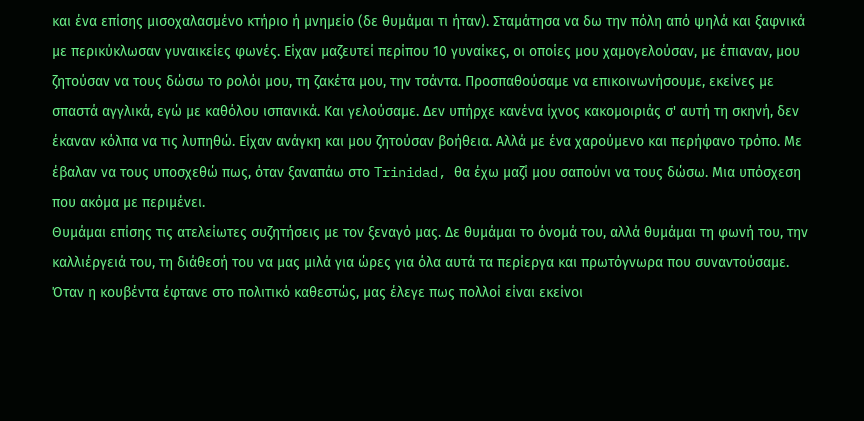και ένα επίσης μισοχαλασμένο κτήριο ή μνημείο (δε θυμάμαι τι ήταν). Σταμάτησα να δω την πόλη από ψηλά και ξαφνικά με περικύκλωσαν γυναικείες φωνές. Είχαν μαζευτεί περίπου 10 γυναίκες, οι οποίες μου χαμογελούσαν, με έπιαναν, μου ζητούσαν να τους δώσω το ρολόι μου, τη ζακέτα μου, την τσάντα. Προσπαθούσαμε να επικοινωνήσουμε, εκείνες με σπαστά αγγλικά, εγώ με καθόλου ισπανικά. Και γελούσαμε. Δεν υπήρχε κανένα ίχνος κακομοιριάς σ' αυτή τη σκηνή, δεν έκαναν κόλπα να τις λυπηθώ. Είχαν ανάγκη και μου ζητούσαν βοήθεια. Αλλά με ένα χαρούμενο και περήφανο τρόπο. Με έβαλαν να τους υποσχεθώ πως, όταν ξαναπάω στο Trinidad, θα έχω μαζί μου σαπούνι να τους δώσω. Μια υπόσχεση που ακόμα με περιμένει.
Θυμάμαι επίσης τις ατελείωτες συζητήσεις με τον ξεναγό μας. Δε θυμάμαι το όνομά του, αλλά θυμάμαι τη φωνή του, την καλλιέργειά του, τη διάθεσή του να μας μιλά για ώρες για όλα αυτά τα περίεργα και πρωτόγνωρα που συναντούσαμε. Όταν η κουβέντα έφτανε στο πολιτικό καθεστώς, μας έλεγε πως πολλοί είναι εκείνοι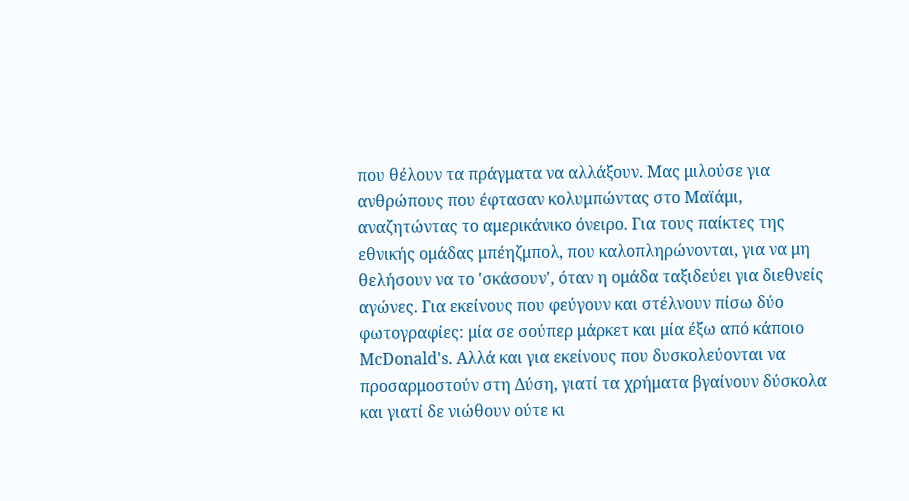που θέλουν τα πράγματα να αλλάξουν. Μας μιλούσε για ανθρώπους που έφτασαν κολυμπώντας στο Μαϊάμι, αναζητώντας το αμερικάνικο όνειρο. Για τους παίκτες της εθνικής ομάδας μπέηζμπολ, που καλοπληρώνονται, για να μη θελήσουν να το 'σκάσουν', όταν η ομάδα ταξιδεύει για διεθνείς αγώνες. Για εκείνους που φεύγουν και στέλνουν πίσω δύο φωτογραφίες: μία σε σούπερ μάρκετ και μία έξω από κάποιο McDonald's. Αλλά και για εκείνους που δυσκολεύονται να προσαρμοστούν στη Δύση, γιατί τα χρήματα βγαίνουν δύσκολα και γιατί δε νιώθουν ούτε κι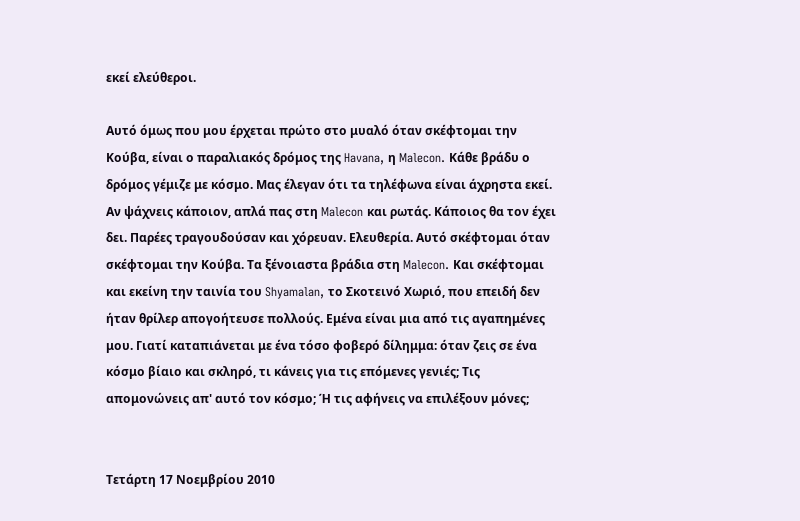εκεί ελεύθεροι.

Αυτό όμως που μου έρχεται πρώτο στο μυαλό όταν σκέφτομαι την Κούβα, είναι ο παραλιακός δρόμος της Havana, η Malecon. Κάθε βράδυ ο δρόμος γέμιζε με κόσμο. Μας έλεγαν ότι τα τηλέφωνα είναι άχρηστα εκεί. Αν ψάχνεις κάποιον, απλά πας στη Malecon και ρωτάς. Κάποιος θα τον έχει δει. Παρέες τραγουδούσαν και χόρευαν. Ελευθερία. Αυτό σκέφτομαι όταν σκέφτομαι την Κούβα. Τα ξένοιαστα βράδια στη Malecon. Και σκέφτομαι και εκείνη την ταινία του Shyamalan, το Σκοτεινό Χωριό, που επειδή δεν ήταν θρίλερ απογοήτευσε πολλούς. Εμένα είναι μια από τις αγαπημένες μου. Γιατί καταπιάνεται με ένα τόσο φοβερό δίλημμα: όταν ζεις σε ένα κόσμο βίαιο και σκληρό, τι κάνεις για τις επόμενες γενιές; Τις απομονώνεις απ' αυτό τον κόσμο; Ή τις αφήνεις να επιλέξουν μόνες;


Τετάρτη 17 Νοεμβρίου 2010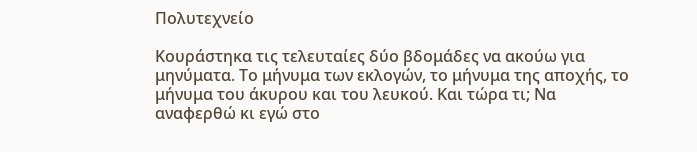Πολυτεχνείο

Κουράστηκα τις τελευταίες δύο βδομάδες να ακούω για μηνύματα. Το μήνυμα των εκλογών, το μήνυμα της αποχής, το μήνυμα του άκυρου και του λευκού. Και τώρα τι; Να αναφερθώ κι εγώ στο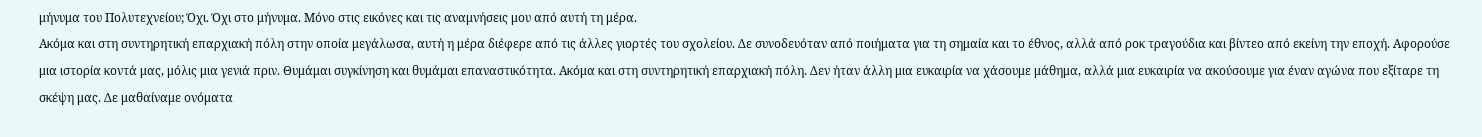μήνυμα του Πολυτεχνείου; Όχι. Όχι στο μήνυμα. Μόνο στις εικόνες και τις αναμνήσεις μου από αυτή τη μέρα.
Ακόμα και στη συντηρητική επαρχιακή πόλη στην οποία μεγάλωσα, αυτή η μέρα διέφερε από τις άλλες γιορτές του σχολείου. Δε συνοδευόταν από ποιήματα για τη σημαία και το έθνος, αλλά από ροκ τραγούδια και βίντεο από εκείνη την εποχή. Αφορούσε μια ιστορία κοντά μας, μόλις μια γενιά πριν. Θυμάμαι συγκίνηση και θυμάμαι επαναστικότητα. Ακόμα και στη συντηρητική επαρχιακή πόλη. Δεν ήταν άλλη μια ευκαιρία να χάσουμε μάθημα, αλλά μια ευκαιρία να ακούσουμε για έναν αγώνα που εξίταρε τη σκέψη μας. Δε μαθαίναμε ονόματα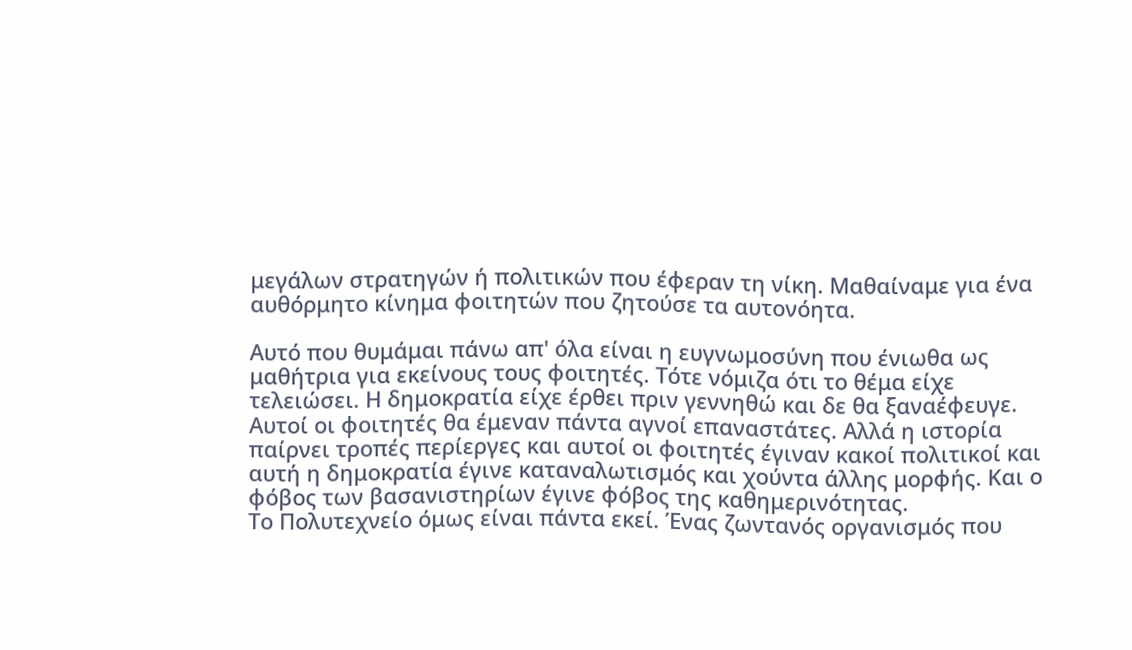μεγάλων στρατηγών ή πολιτικών που έφεραν τη νίκη. Μαθαίναμε για ένα αυθόρμητο κίνημα φοιτητών που ζητούσε τα αυτονόητα.

Αυτό που θυμάμαι πάνω απ' όλα είναι η ευγνωμοσύνη που ένιωθα ως μαθήτρια για εκείνους τους φοιτητές. Τότε νόμιζα ότι το θέμα είχε τελειώσει. Η δημοκρατία είχε έρθει πριν γεννηθώ και δε θα ξαναέφευγε. Αυτοί οι φοιτητές θα έμεναν πάντα αγνοί επαναστάτες. Αλλά η ιστορία παίρνει τροπές περίεργες και αυτοί οι φοιτητές έγιναν κακοί πολιτικοί και αυτή η δημοκρατία έγινε καταναλωτισμός και χούντα άλλης μορφής. Και ο φόβος των βασανιστηρίων έγινε φόβος της καθημερινότητας.
Το Πολυτεχνείο όμως είναι πάντα εκεί. Ένας ζωντανός οργανισμός που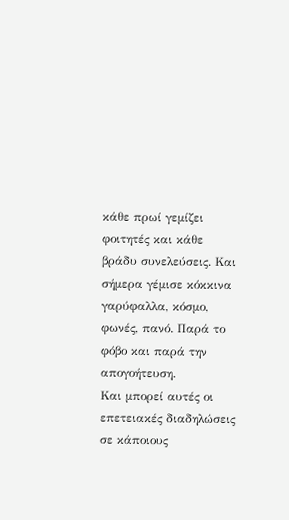κάθε πρωί γεμίζει φοιτητές και κάθε βράδυ συνελεύσεις. Και σήμερα γέμισε κόκκινα γαρύφαλλα, κόσμο, φωνές, πανό. Παρά το φόβο και παρά την απογοήτευση.
Και μπορεί αυτές οι επετειακές διαδηλώσεις σε κάποιους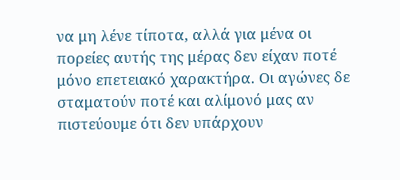να μη λένε τίποτα, αλλά για μένα οι πορείες αυτής της μέρας δεν είχαν ποτέ μόνο επετειακό χαρακτήρα. Οι αγώνες δε σταματούν ποτέ και αλίμονό μας αν πιστεύουμε ότι δεν υπάρχουν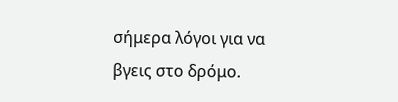σήμερα λόγοι για να βγεις στο δρόμο.